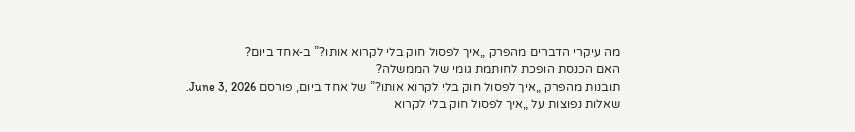מה עיקרי הדברים מהפרק „איך לפסול חוק בלי לקרוא אותו?” ב‑אחד ביום?
האם הכנסת הופכת לחותמת גומי של הממשלה?
תובנות מהפרק „איך לפסול חוק בלי לקרוא אותו?” של אחד ביום, פורסם June 3, 2026.
שאלות נפוצות על „איך לפסול חוק בלי לקרוא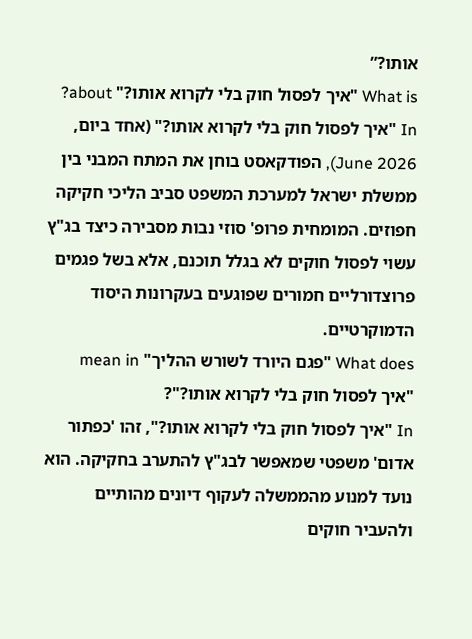אותו?”
What is "איך לפסול חוק בלי לקרוא אותו?" about?
In "איך לפסול חוק בלי לקרוא אותו?" (אחד ביום, June 2026), הפודקאסט בוחן את המתח המבני בין ממשלת ישראל למערכת המשפט סביב הליכי חקיקה חפוזים. המומחית פרופ' סוזי נבות מסבירה כיצד בג"ץ עשוי לפסול חוקים לא בגלל תוכנם, אלא בשל פגמים פרוצדורליים חמורים שפוגעים בעקרונות היסוד הדמוקרטיים.
What does "פגם היורד לשורש ההליך" mean in "איך לפסול חוק בלי לקרוא אותו?"?
In "איך לפסול חוק בלי לקרוא אותו?", זהו 'כפתור אדום' משפטי שמאפשר לבג"ץ להתערב בחקיקה. הוא נועד למנוע מהממשלה לעקוף דיונים מהותיים ולהעביר חוקים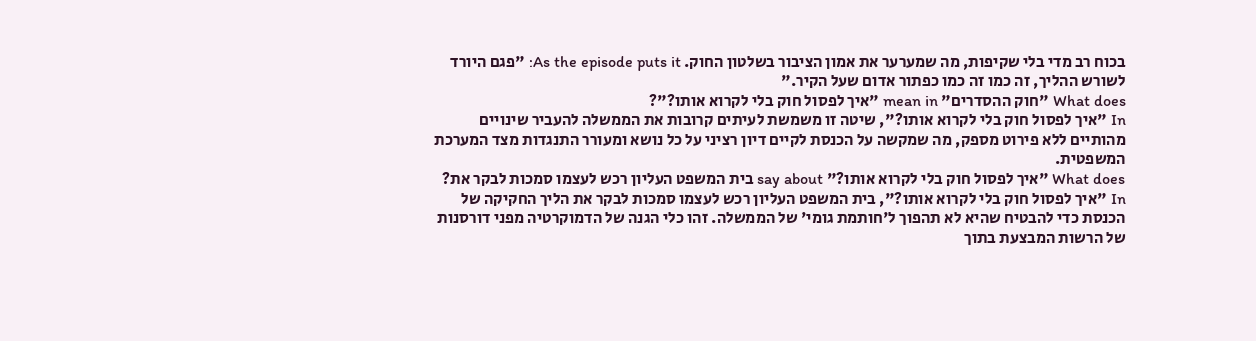בכוח רב מדי בלי שקיפות, מה שמערער את אמון הציבור בשלטון החוק. As the episode puts it: "פגם היורד לשורש ההליך, זה כמו זה כמו כפתור אדום שעל הקיר."
What does "חוק ההסדרים" mean in "איך לפסול חוק בלי לקרוא אותו?"?
In "איך לפסול חוק בלי לקרוא אותו?", שיטה זו משמשת לעיתים קרובות את הממשלה להעביר שינויים מהותיים ללא פירוט מספק, מה שמקשה על הכנסת לקיים דיון רציני על כל נושא ומעורר התנגדות מצד המערכת המשפטית.
What does "איך לפסול חוק בלי לקרוא אותו?" say about בית המשפט העליון רכש לעצמו סמכות לבקר את?
In "איך לפסול חוק בלי לקרוא אותו?", בית המשפט העליון רכש לעצמו סמכות לבקר את הליך החקיקה של הכנסת כדי להבטיח שהיא לא תהפוך ל'חותמת גומי' של הממשלה. זהו כלי הגנה של הדמוקרטיה מפני דורסנות של הרשות המבצעת בתוך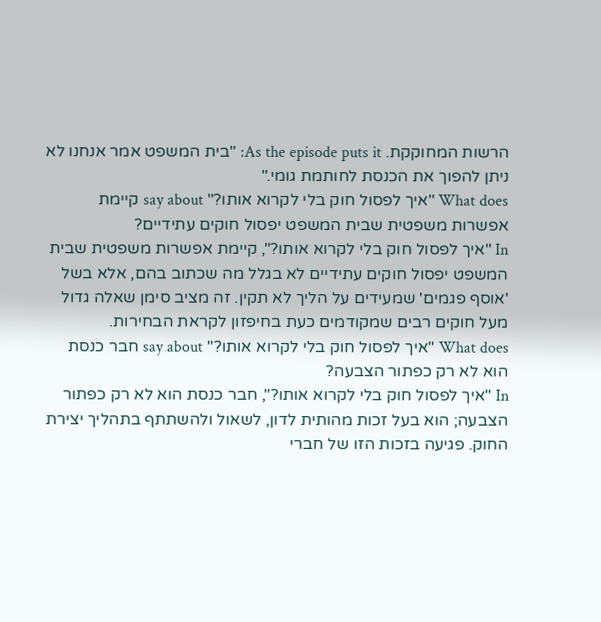הרשות המחוקקת. As the episode puts it: "בית המשפט אמר אנחנו לא ניתן להפוך את הכנסת לחותמת גומי."
What does "איך לפסול חוק בלי לקרוא אותו?" say about קיימת אפשרות משפטית שבית המשפט יפסול חוקים עתידיים?
In "איך לפסול חוק בלי לקרוא אותו?", קיימת אפשרות משפטית שבית המשפט יפסול חוקים עתידיים לא בגלל מה שכתוב בהם, אלא בשל 'אוסף פגמים' שמעידים על הליך לא תקין. זה מציב סימן שאלה גדול מעל חוקים רבים שמקודמים כעת בחיפזון לקראת הבחירות.
What does "איך לפסול חוק בלי לקרוא אותו?" say about חבר כנסת הוא לא רק כפתור הצבעה?
In "איך לפסול חוק בלי לקרוא אותו?", חבר כנסת הוא לא רק כפתור הצבעה; הוא בעל זכות מהותית לדון, לשאול ולהשתתף בתהליך יצירת החוק. פגיעה בזכות הזו של חברי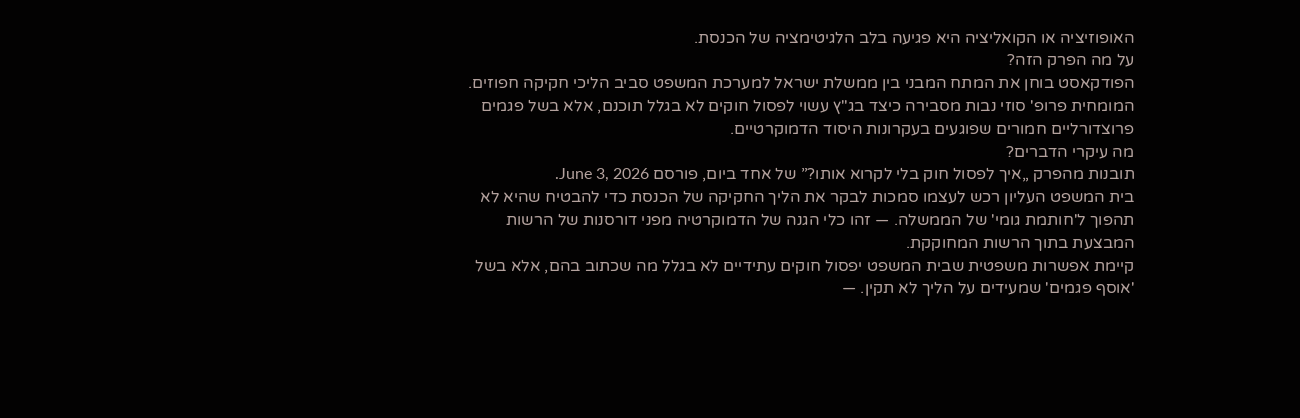האופוזיציה או הקואליציה היא פגיעה בלב הלגיטימציה של הכנסת.
על מה הפרק הזה?
הפודקאסט בוחן את המתח המבני בין ממשלת ישראל למערכת המשפט סביב הליכי חקיקה חפוזים. המומחית פרופ' סוזי נבות מסבירה כיצד בג"ץ עשוי לפסול חוקים לא בגלל תוכנם, אלא בשל פגמים פרוצדורליים חמורים שפוגעים בעקרונות היסוד הדמוקרטיים.
מה עיקרי הדברים?
תובנות מהפרק „איך לפסול חוק בלי לקרוא אותו?” של אחד ביום, פורסם June 3, 2026.
בית המשפט העליון רכש לעצמו סמכות לבקר את הליך החקיקה של הכנסת כדי להבטיח שהיא לא תהפוך ל'חותמת גומי' של הממשלה. — זהו כלי הגנה של הדמוקרטיה מפני דורסנות של הרשות המבצעת בתוך הרשות המחוקקת.
קיימת אפשרות משפטית שבית המשפט יפסול חוקים עתידיים לא בגלל מה שכתוב בהם, אלא בשל 'אוסף פגמים' שמעידים על הליך לא תקין. —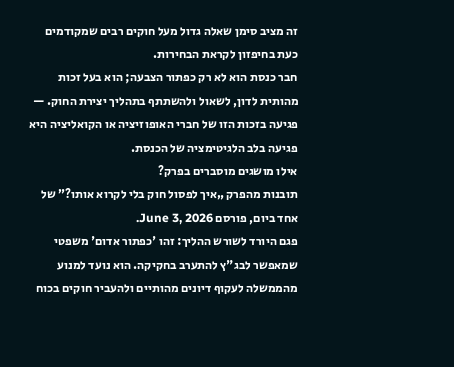זה מציב סימן שאלה גדול מעל חוקים רבים שמקודמים כעת בחיפזון לקראת הבחירות.
חבר כנסת הוא לא רק כפתור הצבעה; הוא בעל זכות מהותית לדון, לשאול ולהשתתף בתהליך יצירת החוק. — פגיעה בזכות הזו של חברי האופוזיציה או הקואליציה היא פגיעה בלב הלגיטימציה של הכנסת.
אילו מושגים מוסברים בפרק?
תובנות מהפרק „איך לפסול חוק בלי לקרוא אותו?” של אחד ביום, פורסם June 3, 2026.
פגם היורד לשורש ההליך: זהו 'כפתור אדום' משפטי שמאפשר לבג"ץ להתערב בחקיקה. הוא נועד למנוע מהממשלה לעקוף דיונים מהותיים ולהעביר חוקים בכוח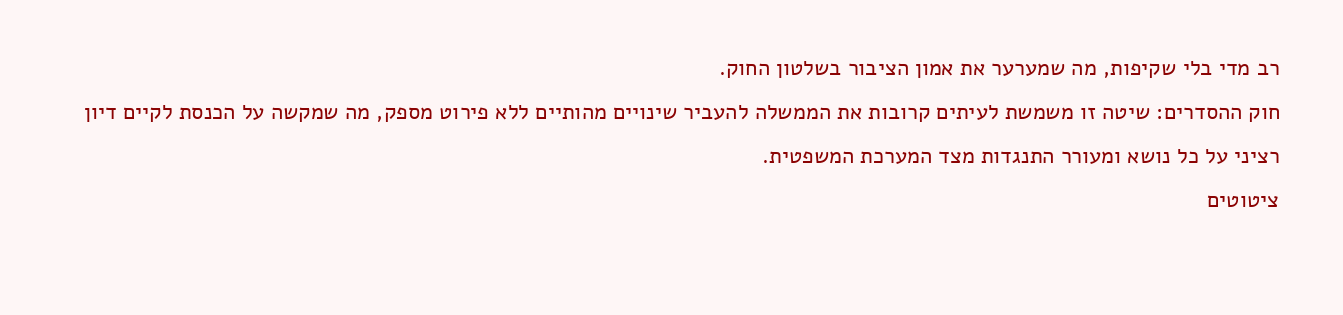רב מדי בלי שקיפות, מה שמערער את אמון הציבור בשלטון החוק.
חוק ההסדרים: שיטה זו משמשת לעיתים קרובות את הממשלה להעביר שינויים מהותיים ללא פירוט מספק, מה שמקשה על הכנסת לקיים דיון רציני על כל נושא ומעורר התנגדות מצד המערכת המשפטית.
ציטוטים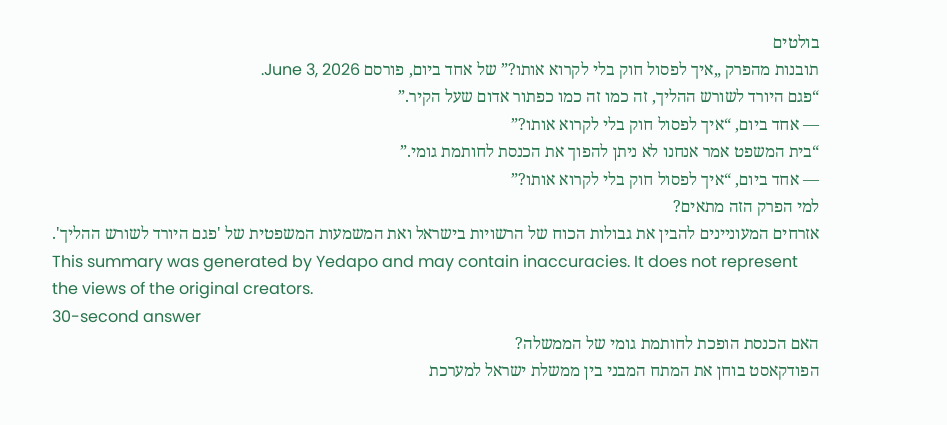בולטים
תובנות מהפרק „איך לפסול חוק בלי לקרוא אותו?” של אחד ביום, פורסם June 3, 2026.
“פגם היורד לשורש ההליך, זה כמו זה כמו כפתור אדום שעל הקיר.”
— אחד ביום, “איך לפסול חוק בלי לקרוא אותו?”
“בית המשפט אמר אנחנו לא ניתן להפוך את הכנסת לחותמת גומי.”
— אחד ביום, “איך לפסול חוק בלי לקרוא אותו?”
למי הפרק הזה מתאים?
אזרחים המעוניינים להבין את גבולות הכוח של הרשויות בישראל ואת המשמעות המשפטית של 'פגם היורד לשורש ההליך'.
This summary was generated by Yedapo and may contain inaccuracies. It does not represent the views of the original creators.
30-second answer
האם הכנסת הופכת לחותמת גומי של הממשלה?
הפודקאסט בוחן את המתח המבני בין ממשלת ישראל למערכת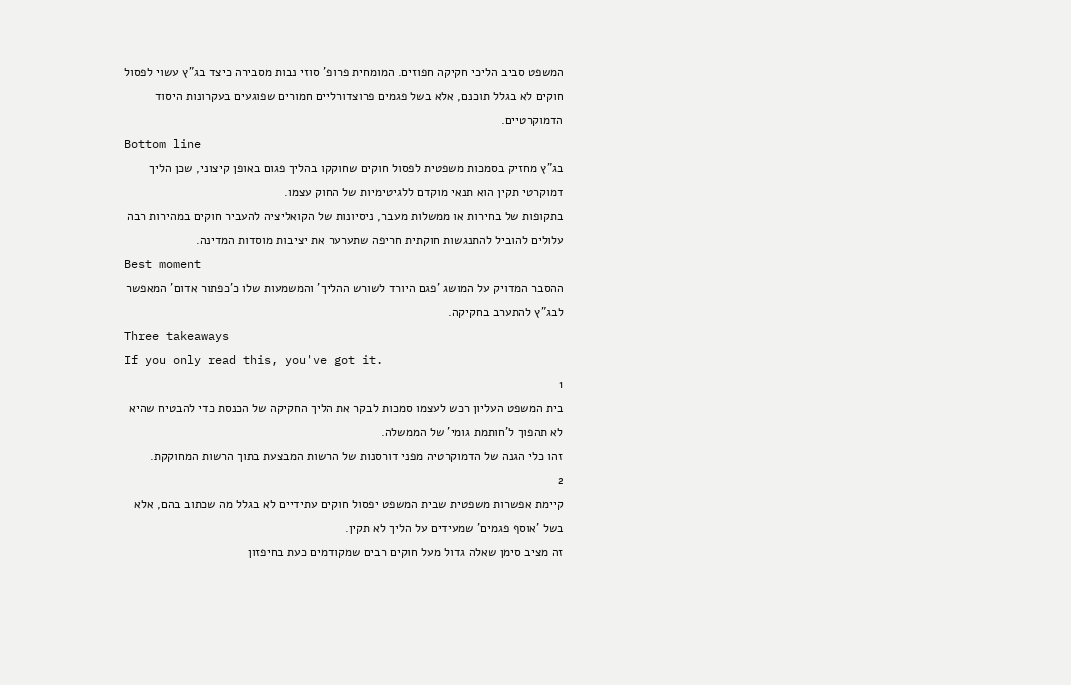המשפט סביב הליכי חקיקה חפוזים. המומחית פרופ' סוזי נבות מסבירה כיצד בג"ץ עשוי לפסול חוקים לא בגלל תוכנם, אלא בשל פגמים פרוצדורליים חמורים שפוגעים בעקרונות היסוד הדמוקרטיים.
Bottom line
בג"ץ מחזיק בסמכות משפטית לפסול חוקים שחוקקו בהליך פגום באופן קיצוני, שכן הליך דמוקרטי תקין הוא תנאי מוקדם ללגיטימיות של החוק עצמו.
בתקופות של בחירות או ממשלות מעבר, ניסיונות של הקואליציה להעביר חוקים במהירות רבה עלולים להוביל להתנגשות חוקתית חריפה שתערער את יציבות מוסדות המדינה.
Best moment
ההסבר המדויק על המושג 'פגם היורד לשורש ההליך' והמשמעות שלו כ'כפתור אדום' המאפשר לבג"ץ להתערב בחקיקה.
Three takeaways
If you only read this, you've got it.
1
בית המשפט העליון רכש לעצמו סמכות לבקר את הליך החקיקה של הכנסת כדי להבטיח שהיא לא תהפוך ל'חותמת גומי' של הממשלה.
זהו כלי הגנה של הדמוקרטיה מפני דורסנות של הרשות המבצעת בתוך הרשות המחוקקת.
2
קיימת אפשרות משפטית שבית המשפט יפסול חוקים עתידיים לא בגלל מה שכתוב בהם, אלא בשל 'אוסף פגמים' שמעידים על הליך לא תקין.
זה מציב סימן שאלה גדול מעל חוקים רבים שמקודמים כעת בחיפזון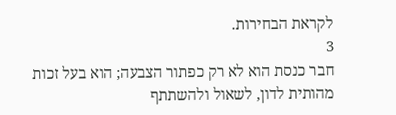לקראת הבחירות.
3
חבר כנסת הוא לא רק כפתור הצבעה; הוא בעל זכות מהותית לדון, לשאול ולהשתתף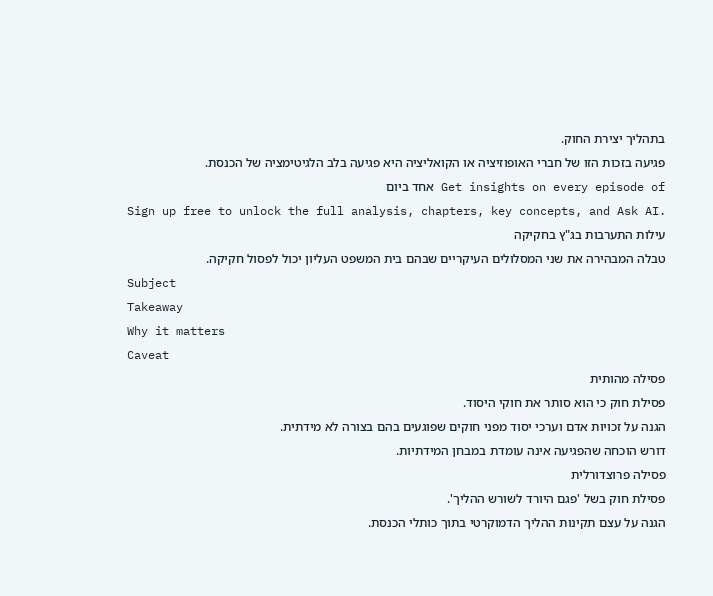בתהליך יצירת החוק.
פגיעה בזכות הזו של חברי האופוזיציה או הקואליציה היא פגיעה בלב הלגיטימציה של הכנסת.
Get insights on every episode of אחד ביום
Sign up free to unlock the full analysis, chapters, key concepts, and Ask AI.
עילות התערבות בג"ץ בחקיקה
טבלה המבהירה את שני המסלולים העיקריים שבהם בית המשפט העליון יכול לפסול חקיקה.
Subject
Takeaway
Why it matters
Caveat
פסילה מהותית
פסילת חוק כי הוא סותר את חוקי היסוד.
הגנה על זכויות אדם וערכי יסוד מפני חוקים שפוגעים בהם בצורה לא מידתית.
דורש הוכחה שהפגיעה אינה עומדת במבחן המידתיות.
פסילה פרוצדורלית
פסילת חוק בשל 'פגם היורד לשורש ההליך'.
הגנה על עצם תקינות ההליך הדמוקרטי בתוך כותלי הכנסת.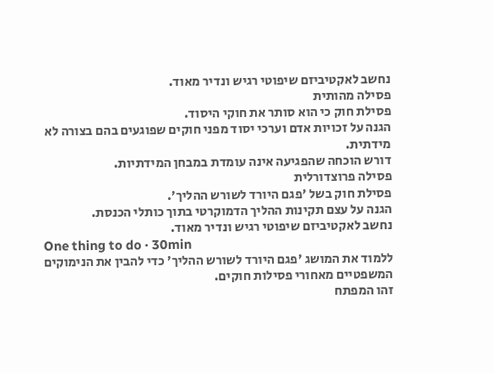נחשב לאקטיביזם שיפוטי רגיש ונדיר מאוד.
פסילה מהותית
פסילת חוק כי הוא סותר את חוקי היסוד.
הגנה על זכויות אדם וערכי יסוד מפני חוקים שפוגעים בהם בצורה לא מידתית.
דורש הוכחה שהפגיעה אינה עומדת במבחן המידתיות.
פסילה פרוצדורלית
פסילת חוק בשל 'פגם היורד לשורש ההליך'.
הגנה על עצם תקינות ההליך הדמוקרטי בתוך כותלי הכנסת.
נחשב לאקטיביזם שיפוטי רגיש ונדיר מאוד.
One thing to do · 30min
ללמוד את המושג 'פגם היורד לשורש ההליך' כדי להבין את הנימוקים המשפטיים מאחורי פסילות חוקים.
זהו המפתח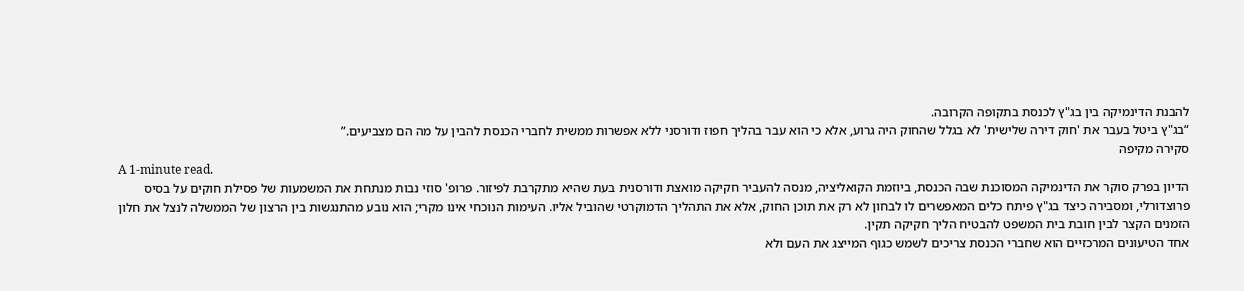להבנת הדינמיקה בין בג"ץ לכנסת בתקופה הקרובה.
“בג"ץ ביטל בעבר את 'חוק דירה שלישית' לא בגלל שהחוק היה גרוע, אלא כי הוא עבר בהליך חפוז ודורסני ללא אפשרות ממשית לחברי הכנסת להבין על מה הם מצביעים.”
סקירה מקיפה
A 1-minute read.
הדיון בפרק סוקר את הדינמיקה המסוכנת שבה הכנסת, ביוזמת הקואליציה, מנסה להעביר חקיקה מואצת ודורסנית בעת שהיא מתקרבת לפיזור. פרופ' סוזי נבות מנתחת את המשמעות של פסילת חוקים על בסיס פרוצדורלי, ומסבירה כיצד בג"ץ פיתח כלים המאפשרים לו לבחון לא רק את תוכן החוק, אלא את התהליך הדמוקרטי שהוביל אליו. העימות הנוכחי אינו מקרי; הוא נובע מהתנגשות בין הרצון של הממשלה לנצל את חלון הזמנים הקצר לבין חובת בית המשפט להבטיח הליך חקיקה תקין.
אחד הטיעונים המרכזיים הוא שחברי הכנסת צריכים לשמש כגוף המייצג את העם ולא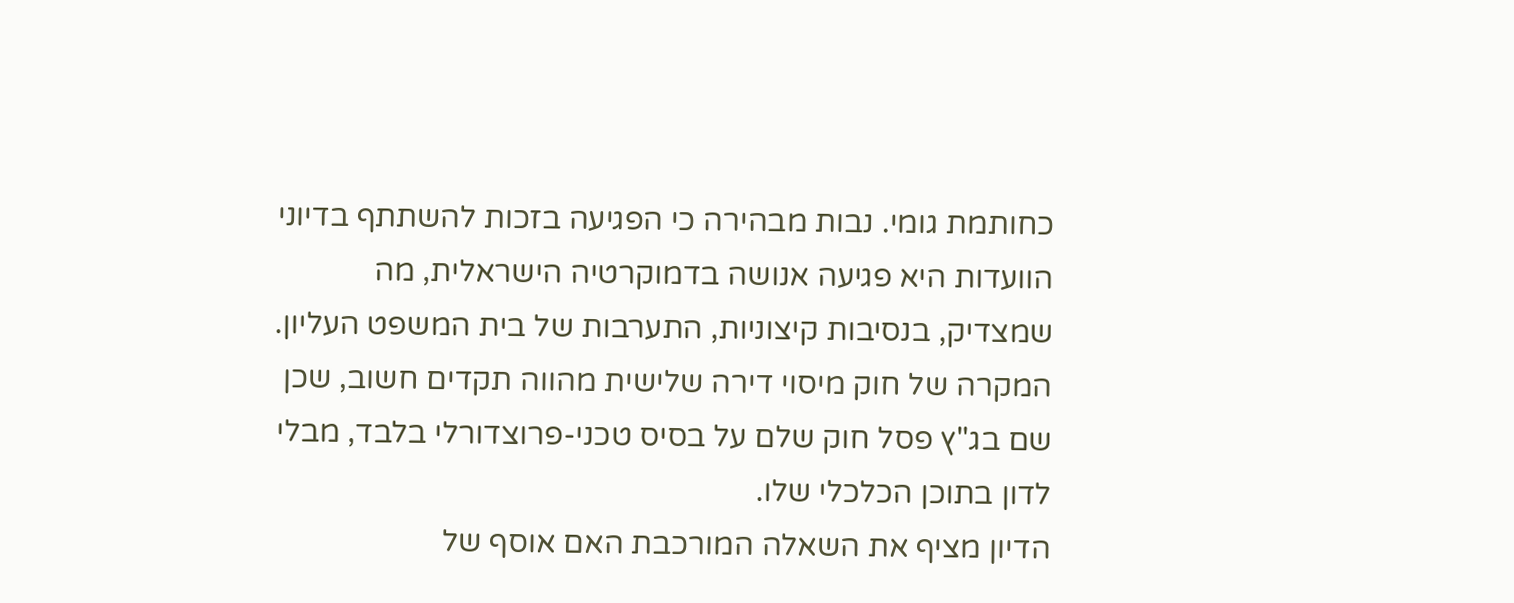כחותמת גומי. נבות מבהירה כי הפגיעה בזכות להשתתף בדיוני הוועדות היא פגיעה אנושה בדמוקרטיה הישראלית, מה שמצדיק, בנסיבות קיצוניות, התערבות של בית המשפט העליון. המקרה של חוק מיסוי דירה שלישית מהווה תקדים חשוב, שכן שם בג"ץ פסל חוק שלם על בסיס טכני-פרוצדורלי בלבד, מבלי לדון בתוכן הכלכלי שלו.
הדיון מציף את השאלה המורכבת האם אוסף של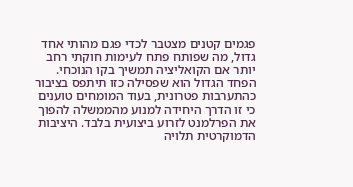פגמים קטנים מצטבר לכדי פגם מהותי אחד גדול, מה שפותח פתח לעימות חוקתי רחב יותר אם הקואליציה תמשיך בקו הנוכחי. הפחד הגדול הוא שפסילה כזו תיתפס בציבור כהתערבות פטרונית, בעוד המומחים טוענים כי זו הדרך היחידה למנוע מהממשלה להפוך את הפרלמנט לזרוע ביצועית בלבד. היציבות הדמוקרטית תלויה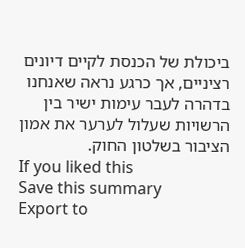ביכולת של הכנסת לקיים דיונים רציניים, אך כרגע נראה שאנחנו בדהרה לעבר עימות ישיר בין הרשויות שעלול לערער את אמון הציבור בשלטון החוק.
If you liked this
Save this summary
Export to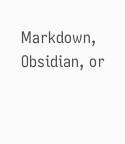Markdown, Obsidian, or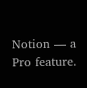Notion — a Pro feature.